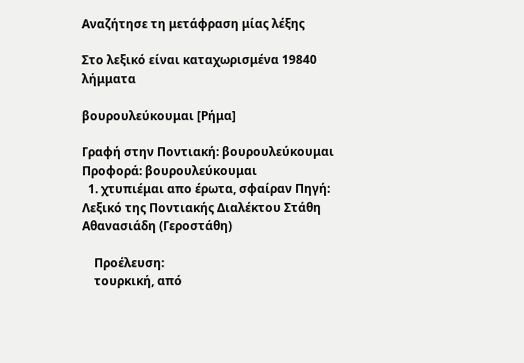Αναζήτησε τη μετάφραση μίας λέξης

Στο λεξικό είναι καταχωρισμένα 19840 λήμματα

βουρουλεύκουμαι [Ρήμα]

Γραφή στην Ποντιακή: βουρουλεύκουμαι Προφορά: βουρουλεύκουμαι
  1. χτυπιέμαι απο έρωτα, σφαίραν Πηγή: Λεξικό της Ποντιακής Διαλέκτου Στάθη Αθανασιάδη (Γεροστάθη)

    Προέλευση:
    τουρκική, από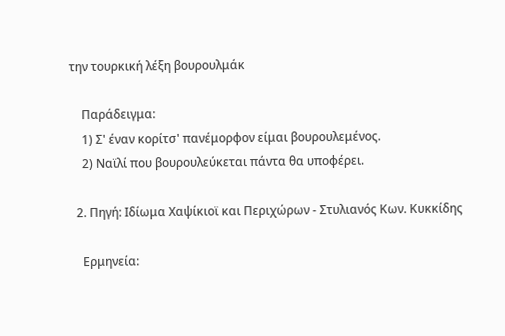την τουρκική λέξη βουρουλμάκ

    Παράδειγμα:
    1) Σ' έναν κορίτσ' πανέμορφον είμαι βουρουλεμένος.
    2) Ναϊλί που βουρουλεύκεται πάντα θα υποφέρει.

  2. Πηγή: Ιδίωμα Χαψίκιοϊ και Περιχώρων - Στυλιανός Κων. Κυκκίδης

    Ερμηνεία: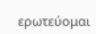ερωτεύομαι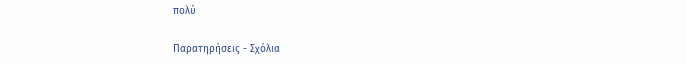πολύ

Παρατηρήσεις - Σχόλια